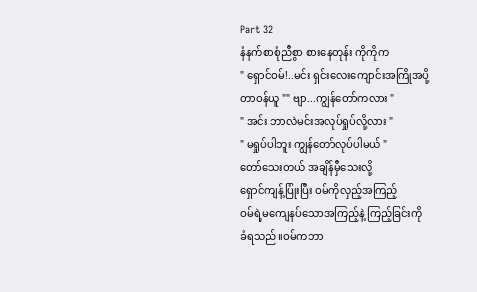Part 32
နံနက်စာစုံညီစွာ စားနေတုန်း ကိုကိုက
" ရှောင်ဝမ်!..မင်း ရှင်းလေးကျောင်းအကြိုအပို့
တာဝန်ယူ "" ဗျာ...ကျွန်တော်ကလား "
" အင်း ဘာလဲမင်းအလုပ်ရှုပ်လို့လား "
" မရှုပ်ပါဘူး ကျွန်တော်လုပ်ပါမယ် "
တော်သေးတယ် အချိန်မှီသေးလို့
ရှောင်ကျန့်ပြုံးပြီး ဝမ်ကိုလှည့်အကြည့်
ဝမ်ရဲ့မကျေနပ်သောအကြည့်နဲ့ ကြည့်ခြင်းကို
ခံရသည်။ဝမ်ကဘာ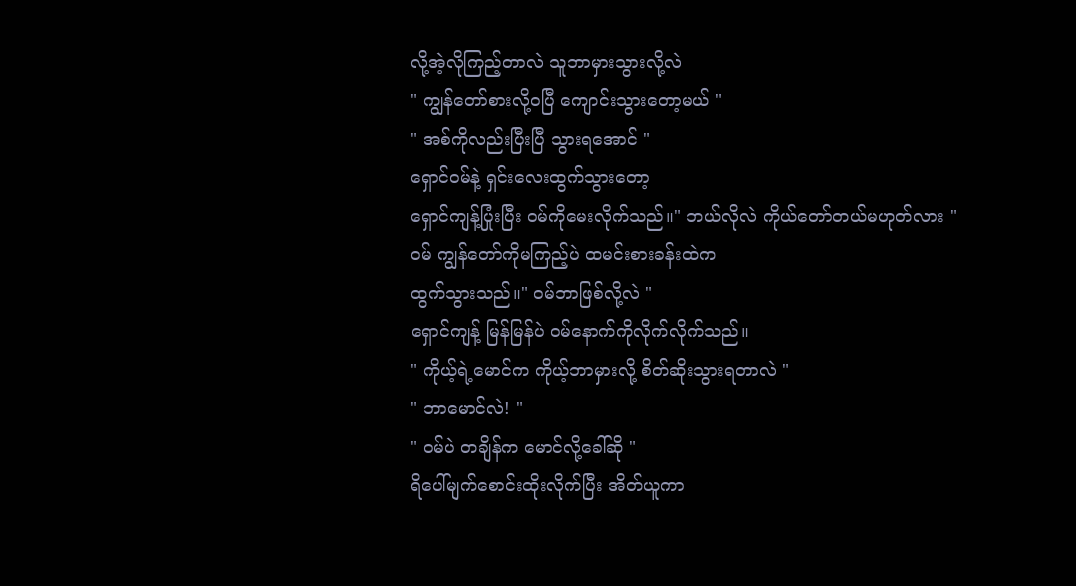လို့အဲ့လိုကြည့်တာလဲ သူဘာမှားသွားလို့လဲ
" ကျွန်တော်စားလို့ဝပြီ ကျောင်းသွားတော့မယ် "
" အစ်ကိုလည်းပြီးပြီ သွားရအောင် "
ရှောင်ဝမ်နဲ့ ရှင်းလေးထွက်သွားတော့
ရှောင်ကျန့်ပြုံးပြီး ဝမ်ကိုမေးလိုက်သည်။" ဘယ်လိုလဲ ကိုယ်တော်တယ်မဟုတ်လား "
ဝမ် ကျွန်တော်ကိုမကြည့်ပဲ ထမင်းစားခန်းထဲက
ထွက်သွားသည်။" ဝမ်ဘာဖြစ်လို့လဲ "
ရှောင်ကျန့် မြန်မြန်ပဲ ဝမ်နောက်ကိုလိုက်လိုက်သည်။
" ကိုယ့်ရဲ့မောင်က ကိုယ့်ဘာမှားလို့ စိတ်ဆိုးသွားရတာလဲ "
" ဘာမောင်လဲ! "
" ဝမ်ပဲ တချိန်က မောင်လို့ခေါ်ဆို "
ရိပေါ်မျက်စောင်းထိုးလိုက်ပြီး အိတ်ယူကာ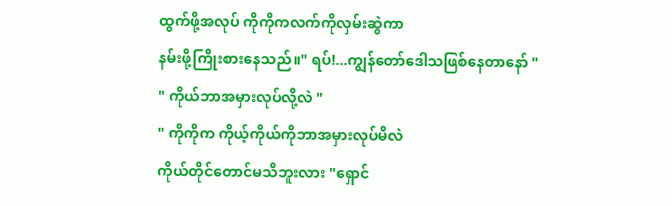ထွက်ဖို့အလုပ် ကိုကိုကလက်ကိုလှမ်းဆွဲကာ
နမ်းဖို့ကြိုးစားနေသည်။" ရပ်!...ကျွန်တော်ဒေါသဖြစ်နေတာနော် "
" ကိုယ်ဘာအမှားလုပ်လို့လဲ "
" ကိုကိုက ကိုယ့်ကိုယ်ကိုဘာအမှားလုပ်မိလဲ
ကိုယ်တိုင်တောင်မသိဘူးလား "ရှောင်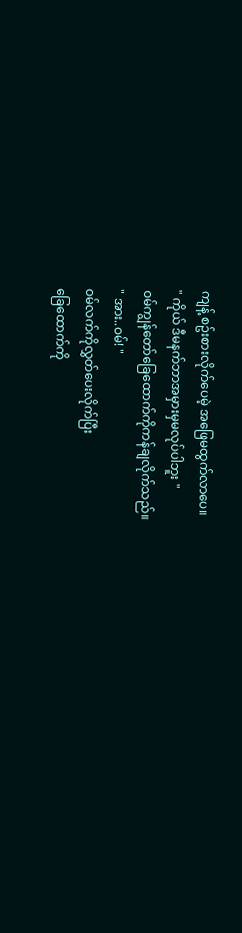ကျန့် စဥ်းစားလိုက်ပေမဲ့ အဖြေမထွက်လာပေ။
" ကိုယ် ဒီမနက်ဘာအမှားမှမလုပ်ပါဘူး "
ဝမ်ကျွန်တော်ခြေထောက်ကိုကန်ချလိုက်သည်။
" အား..ဝမ်! "
ဝမ်လက်ကိုလွှတ်ပေးလိုက်ပြီး
ခြေထောက်ကို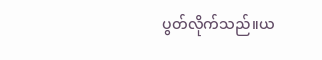ပွတ်လိုက်သည်။ယ